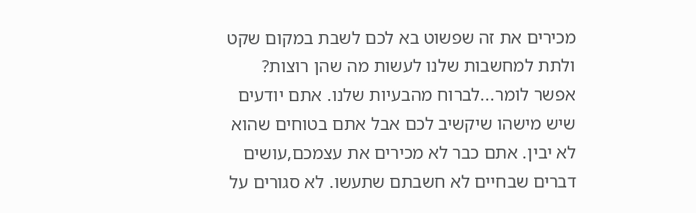מכירים את זה שפשוט בא לכם לשבת במקום שקט ולתת למחשבות שלנו לעשות מה שהן רוצות? אפשר לומר...לברוח מהבעיות שלנו. אתם יודעים שיש מישהו שיקשיב לכם אבל אתם בטוחים שהוא לא יבין. אתם כבר לא מכירים את עצמכם,עושים דברים שבחיים לא חשבתם שתעשו. לא סגורים על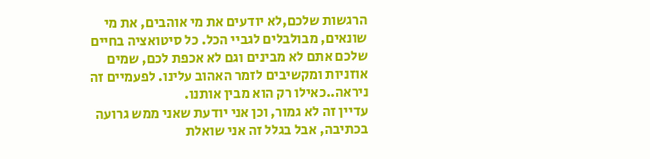הרגשות שלכם,לא יודעים את מי אוהבים, את מי שונאים, מבולבלים לגביי הכל. כל סיטואציה בחיים שלכם אתם לא מבינים וגם לא אכפת לכם, שמים אוזניות ומקשיבים לזמר האהוב עלינו. לפעמיים זה ניראה..כאילו רק הוא מבין אותנו.
עדיין זה לא גמור, וכן אני יודעת שאני ממש גרועה בכתיבה, אבל בגלל זה אני שואלת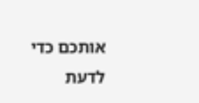אותכם כדי לדעת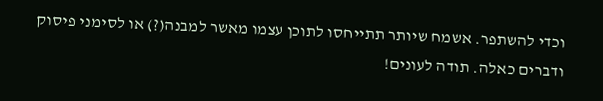וכדי להשתפר. אשמח שיותר תתייחסו לתוכן עצמו מאשר למבנה(?) או לסימני פיסוק ודברים כאלה. תודה לעונים!